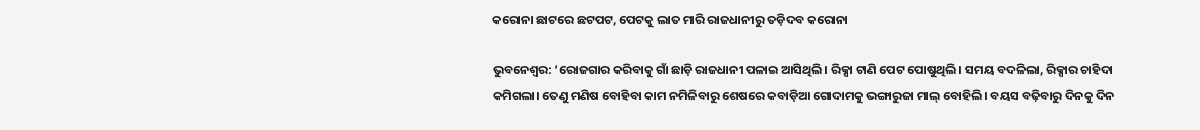କରୋନା ଛାଟରେ ଛଟପଟ, ପେଟକୁ ଲାତ ମାରି ରାଜଧାନୀରୁ ତଡ଼ିଦବ କରୋନା

ଭୁବନେଶ୍ବର: ‘ରୋଜଗାର କରିବାକୁ ଗାଁ ଛାଡ଼ି ରାଜଧାନୀ ପଳାଇ ଆସିଥିଲି। ରିକ୍ସା ଟାଣି ପେଟ ପୋଷୁଥିଲି। ସମୟ ବଦଳିଲା, ରିକ୍ସାର ଚାହିଦା କମିଗଲା। ତେଣୁ ମଣିଷ ବୋହିବା କାମ ନମିଳିବାରୁ ଶେଷରେ କବାଡ଼ିଆ ‌ଗୋଦାମକୁ ଭଙ୍ଗାରୁଜା ମାଲ୍‌ ବୋହିଲି। ବୟସ ବଢ଼ିବାରୁ ଦିନକୁ ଦିନ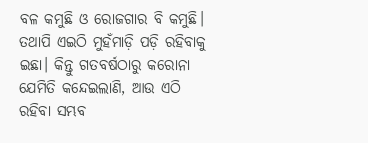ବଳ କମୁଛି ଓ ରୋଜଗାର ବି କମୁଛି। ତଥାପି ଏଇଠି ମୁହଁମାଡ଼ି ପଡ଼ି ରହିବାକୁ ଇଛା। କିନ୍ତୁ ଗତବର୍ଷଠାରୁ କରୋନା ଯେମିତି କନ୍ଦେଇଲାଣି, ଆଉ ଏଠି ରହିବା ସମ୍ଭବ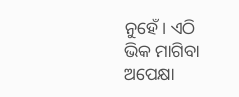ନୁହେଁ। ଏଠି ଭିକ ମାଗିବା ଅପେକ୍ଷା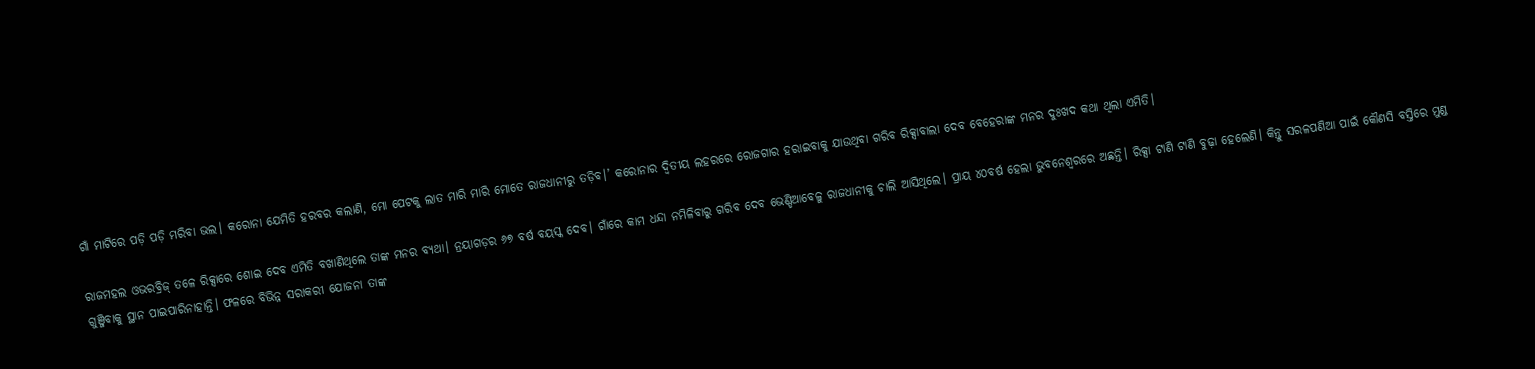ଗାଁ ମାଟିରେ ପଡ଼ି ପଡ଼ି ମରିବା ଭଲ। କରୋନା ଯେମିତି ହରବର କଲାଣି, ମୋ ପେଟକୁ ଲାତ ମାରି ମାରି ମୋତେ ରାଜଧାନୀରୁ ତଡ଼ିବ।’ କରୋନାର ଦ୍ବିତୀୟ ଲହରରେ ରୋଜଗାର ହରାଇବାକୁ ଯାଉଥିବା ଗରିବ ରିକ୍ସାବାଲା ଦେବ ବ‌େହେରାଙ୍କ ମନର ଦୁଃଖଦ କଥା ଥିଲା ଏମିତି।

ରାଜମହଲ ଓଭରବ୍ରିଜ୍‌ ତଳେ ରିକ୍ସାରେ ଶୋଇ ଦେବ ଏମିତି ବଖାଣିଥିଲେ ତାଙ୍କ ମନର ବ୍ୟଥା। ନ୍ରୟାଗଡ଼ର ୬୭ ବର୍ଷ ବୟସ୍କ ଦେବ। ଗାଁରେ କାମ ଧନ୍ଦା ନମିଳିବାରୁ ଗରିବ ଦେବ ଭେଣ୍ଡିଆବେଳୁ ରାଜଧାନୀକୁ ଚାଲି ଆସିଥିଲେ। ପ୍ରାୟ ୪୦ବର୍ଷ ହେଲା ଭୁବନେଶ୍ବରରେ ଅଛନ୍ତି। ରିକ୍ସା ଟାଣି ଟାଣି ବୁଢ଼ା ହେଲେଣି। କିନ୍ତୁ ସରଳପଣିଆ ପାଇଁ କୌଣସି ବସ୍ତିରେ ମୁଣ୍ଡ ଗୁଞ୍ଜିବାକୁ ସ୍ଥାନ ପାଇ‌ପାରିନାହାନ୍ତି। ଫଳରେ ବିଭିନ୍ନ ସରାକରୀ ଯୋଜନା ତାଙ୍କ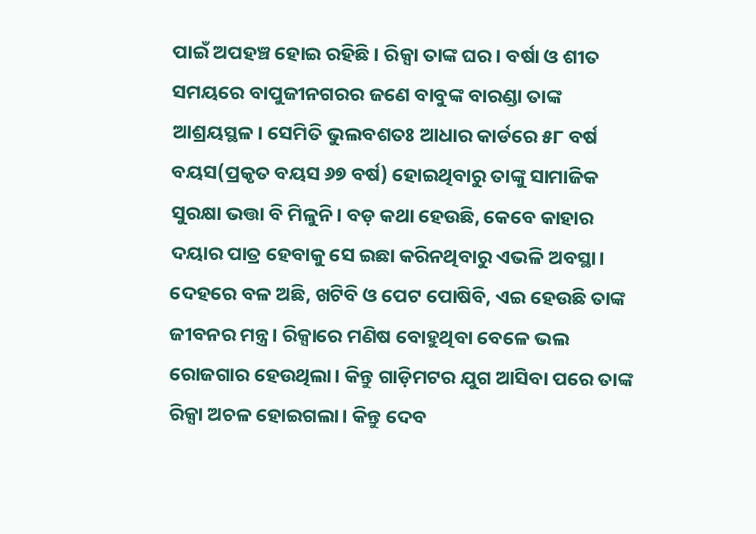ପାଇଁ ଅପହଞ୍ଚ ହୋଇ ରହିଛି। ରିକ୍ସା ତାଙ୍କ ଘର। ବର୍ଷା ଓ ଶୀତ ସମୟରେ ବାପୁଜୀନଗରର ଜଣେ ବାବୁଙ୍କ ବାରଣ୍ଡା ତାଙ୍କ ଆଶ୍ରୟସ୍ଥଳ। ସେମିତି ଭୁଲବଶତଃ ଆଧାର କାର୍ଡରେ ୫୮ ବର୍ଷ ବୟସ(ପ୍ରକୃତ ବୟସ ୬୭ ବର୍ଷ) ହୋଇଥିବାରୁ ତାଙ୍କୁ ସାମାଜିକ ସୁରକ୍ଷା ଭତ୍ତା ବି ମିଳୁନି। ବଡ଼ କଥା ହେଉଛି, କେବେ କାହାର ଦୟାର ପାତ୍ର ହେବାକୁ ସେ ଇଛା କରିନଥିବାରୁ ଏଭଳି ଅବସ୍ଥା। ଦେହରେ ବଳ ଅଛି, ଖଟିବି ଓ ପେଟ ପୋଷିବି, ଏଇ ହେଉଛି ତାଙ୍କ ଜୀବନର ମନ୍ତ୍ର। ରିକ୍ସାରେ ମଣିଷ ବୋହୁଥିବା ବେଳେ ଭଲ ରୋଜଗାର ହେଉଥିଲା। କିନ୍ତୁ ଗାଡ଼ିମଟର ଯୁଗ ଆସିବା ପରେ ତାଙ୍କ ରିକ୍ସା ଅଚଳ ହୋଇଗଲା। କିନ୍ତୁ ଦେବ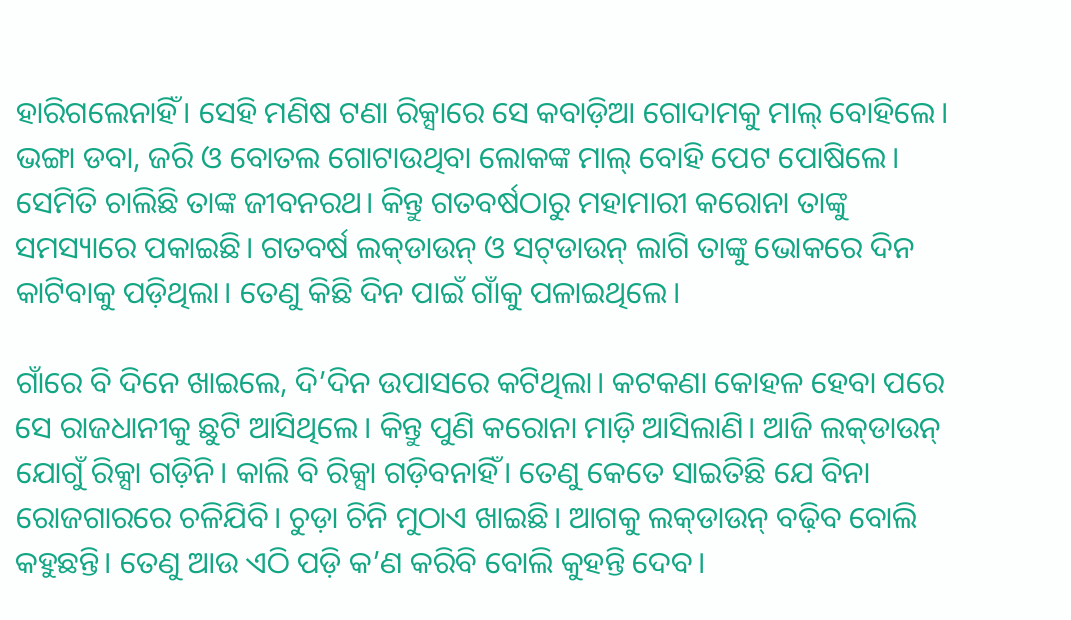ହାରିଗଲେନାହିଁ। ସେହି ମଣିଷ ଟଣା ରିକ୍ସାରେ ସେ କବ‌ାଡ଼ିଆ ଗୋଦାମକୁ ମାଲ୍ ବୋହିଲେ। ଭଙ୍ଗା ଡବା, ଜରି ଓ ବୋତଲ ଗୋଟାଉଥିବା ଲୋକଙ୍କ ମାଲ୍‌ ବୋହି ପେଟ ପୋଷିଲେ। ସେମିତି ଚାଲିଛି ତାଙ୍କ ଜୀବନରଥ। କିନ୍ତୁ ଗତବର୍ଷଠାରୁ ମହାମାରୀ କରୋନା ତାଙ୍କୁ ସମସ୍ୟାରେ ପକାଇଛି। ଗତବର୍ଷ ଲକ୍‌ଡାଉନ୍‌ ଓ ସଟ୍‌ଡାଉନ୍‌ ଲାଗି ତାଙ୍କୁ ଭୋକରେ ଦିନ କାଟିବାକୁ ପଡ଼ିଥିଲା। ତେଣୁ କିଛି ଦିନ ପାଇଁ ଗାଁକୁ ପଳାଇଥିଲେ।

ଗାଁରେ ବି ଦିନ‌େ ଖାଇଲେ, ଦି’ଦିନ ଉପାସରେ କଟିଥିଲା। କଟକଣା କୋହଳ ହେବା ପରେ ସେ ରାଜଧାନୀକୁ ଛୁଟି ଆସିଥିଲେ। କିନ୍ତୁ ପୁଣି କରୋନା ମାଡ଼ି ଆସିଲାଣି। ଆଜି ଲକ୍‌ଡାଉନ୍‌ ଯୋଗୁଁ ରିକ୍ସା ଗଡ଼ିନି। କାଲି ବି ରିକ୍ସା ଗଡ଼ିବନାହିଁ। ତେଣୁ କେତେ ସାଇତିଛି ଯେ ବିନା ରୋଜଗାରରେ ଚଳିଯିବି। ଚୁଡ଼ା ଚିନି ମୁଠାଏ ଖାଇଛି। ଆଗକୁ ଲକ୍‌ଡାଉନ୍‌ ବଢ଼ିବ ବୋଲି କହୁଛନ୍ତି। ତେଣୁ ଆଉ ଏଠି ପଡ଼ି କ’ଣ କରିବି ବୋଲି କୁହନ୍ତି ଦେବ।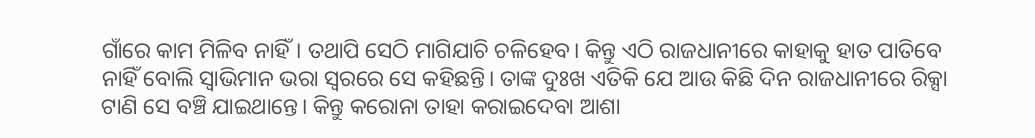ଗାଁରେ କାମ ମିଳିବ ନାହିଁ। ତଥାପି ସେଠି ମାଗିଯାଚି ଚଳିହେବ। କିନ୍ତୁ ଏଠି ରାଜଧାନୀରେ କାହାକୁ ହାତ ପାତିବେ ନାହିଁ ବୋଲି ସ୍ବାଭିମାନ ଭରା ସ୍ବରରେ ସେ କହିଛନ୍ତି। ତାଙ୍କ ଦୁଃଖ ଏତିକି ଯେ ଆଉ କିଛି ଦିନ ରାଜଧାନୀରେ ରିକ୍ସା ଟାଣି ସେ ବଞ୍ଚି ଯାଇଥାନ୍ତେ। କିନ୍ତୁ କରୋନା ତାହା କରାଇଦେବା ଆଶା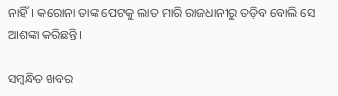ନାହିଁ। କରୋନା ତାଙ୍କ ପେଟକୁ ଲାତ ମାରି ରାଜଧାନୀରୁ ତଡ଼ିବ ବୋଲି ସେ ଆଶଙ୍କା କରିଛନ୍ତି।

ସମ୍ବନ୍ଧିତ ଖବର